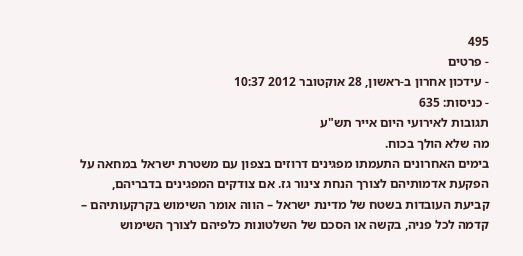495
- פרטים
- עידכון אחרון ב-ראשון, 28 אוקטובר 2012 10:37
- כניסות: 635
תגובות לאירועי היום אייר תש"ע
מה שלא הולך בכוח.
בימים האחרונים התעמתו מפגינים דרוזים בצפון עם משטרת ישראל במחאה על הפקעת אדמותיהם לצורך הנחת צינור גז. אם צודקים המפגינים בדבריהם, קביעת העובדות בשטח של מדינת ישראל – הווה אומר השימוש בקרקעותיהם – קדמה לכל פניה, בקשה או הסכם של השלטונות כלפיהם לצורך השימוש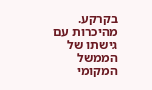בקרקע.
מהיכרות עם גישתו של הממשל המקומי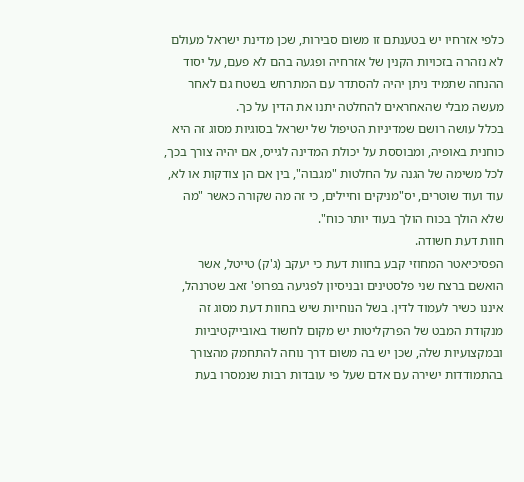כלפי אזרחיו יש בטענתם זו משום סבירות, שכן מדינת ישראל מעולם לא נזהרה בזכויות הקנין של אזרחיה ופגעה בהם לא פעם, על יסוד ההנחה שתמיד ניתן יהיה להסתדר עם המתרחש בשטח גם לאחר מעשה מבלי שהאחראים להחלטה יתנו את הדין על כך.
בכלל עושה רושם שמדיניות הטיפול של ישראל בסוגיות מסוג זה היא כוחנית באופיה, ומבוססת על יכולת המדינה לגייס, אם יהיה צורך בכך, לכל משימה של הגנה על החלטות "מגבוה", בין אם הן צודקות או לא, עוד ועוד שוטרים, יס"מניקים וחיילים, כי זה מה שקורה כאשר "מה שלא הולך בכוח הולך בעוד יותר כוח".
חוות דעת חשודה.
הפסיכיאטר המחוזי קבע בחוות דעת כי יעקב (ג'ק) טייטל, אשר הואשם ברצח שני פלסטינים ובניסיון לפגיעה בפרופ' זאב שטרנהל, איננו כשיר לעמוד לדין. בשל הנוחיות שיש בחוות דעת מסוג זה מנקודת המבט של הפרקליטות יש מקום לחשוד באובייקטיביות ובמקצועיות שלה, שכן יש בה משום דרך נוחה להתחמק מהצורך בהתמודדות ישירה עם אדם שעל פי עובדות רבות שנמסרו בעת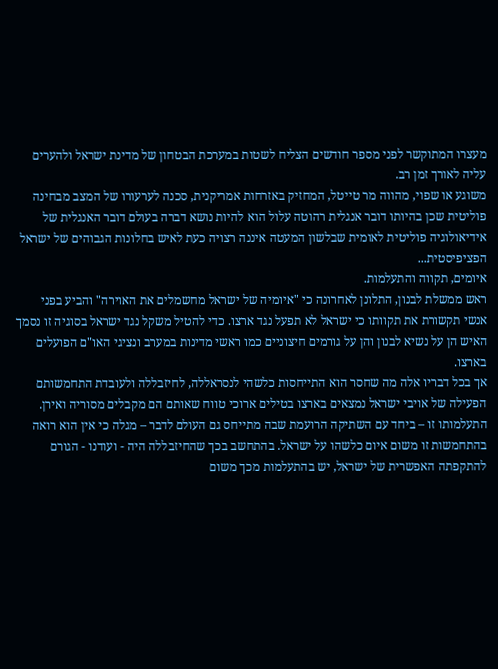מעצרו המתוקשר לפני מספר חודשים הצליח לשטות במערכת הבטחון של מדינת ישראל ולהערים עליה לאורך זמן רב.
משוגע או שפוי, מהווה מר טייטל, המחזיק באזרחות אמריקנית, סכנה לערעורו של המצב מבחינה פוליטית שכן בהיותו דובר אנגלית רהוטה עלול הוא להיות נושא דברה בעולם דובר האנגלית של אידיאולוגיה פוליטית לאומית שבלשון המעטה איננה רצויה כעת לאיש בחלונות הגבוהים של ישראל הפציפיסטית...
איומים, תקווה והתעלמות.
ראש ממשלת לבנון, התלונן לאחרונה כי "איומיה של ישראל מחשמלים את האוירה" והביע בפני אנשי תקשורת את תקוותו כי ישראל לא תפעל נגד ארצו. כדי להטיל משקל נגד ישראל בסוגיה זו נסמך האיש הן על נשיא לבנון והן על גורמים חיצוניים כמו ראשי מדינות במערב ונציגי האו"ם הפועלים בארצו.
אך בכל דבריו אלה מה שחסר הוא התייחסות כלשהי לנסראללה, לחיזבללה ולעובדת התחמשותם הפעילה של אויבי ישראל נמצאים בארצו בטילים ארוכי טווח שאותם הם מקבלים מסוריה ואירן.
התעלמותו זו – ביחד עם השתיקה הרועמת שבה מתייחס גם העולם לדבר – מגלה כי אין הוא רואה בהתחמשות זו משום איום כלשהו על ישראל. בהתחשב בכך שהחיזבללה היה - ועודנו - הגורם להתקפתה האפשרית של ישראל, יש בהתעלמות מכך משום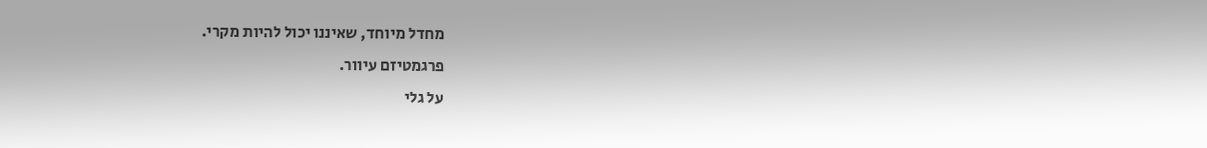מחדל מיוחד, שאיננו יכול להיות מקרי.
פרגמטיזם עיוור.
על גלי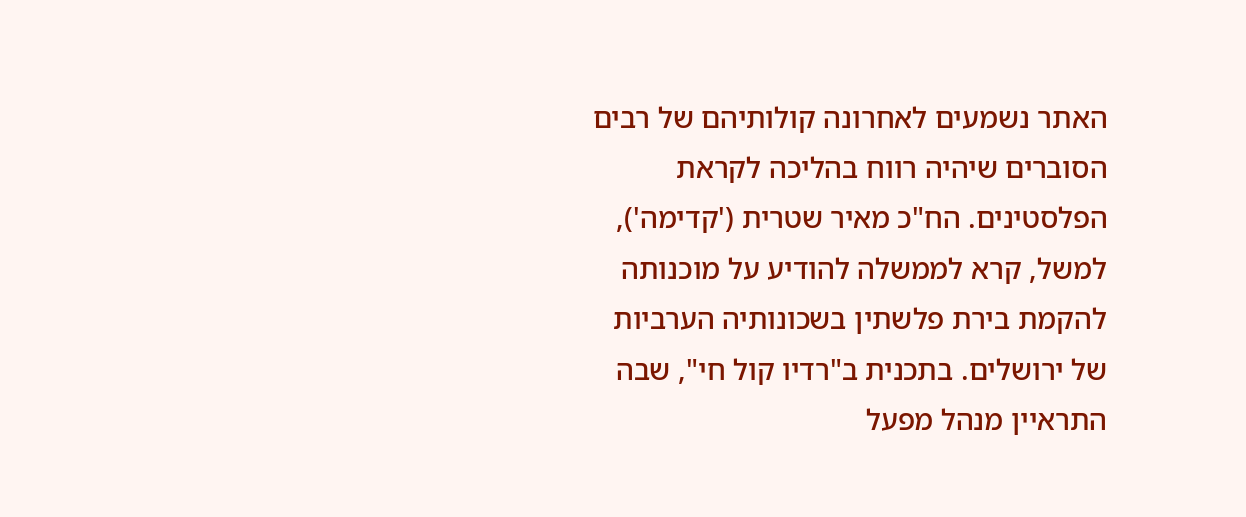האתר נשמעים לאחרונה קולותיהם של רבים הסוברים שיהיה רווח בהליכה לקראת הפלסטינים. הח"כ מאיר שטרית ('קדימה'), למשל, קרא לממשלה להודיע על מוכנותה להקמת בירת פלשתין בשכונותיה הערביות של ירושלים. בתכנית ב"רדיו קול חי", שבה התראיין מנהל מפעל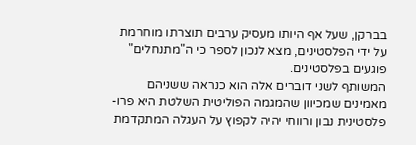בברקן, שעל אף היותו מעסיק ערבים תוצרתו מוחרמת על ידי הפלסטינים, מצא לנכון לספר כי ה"מתנחלים" פוגעים בפלסטינים.
המשותף לשני דוברים אלה הוא כנראה ששניהם מאמינים שמכיוון שהמגמה הפוליטית השלטת היא פרו-פלסטינית נבון ורווחי יהיה לקפוץ על העגלה המתקדמת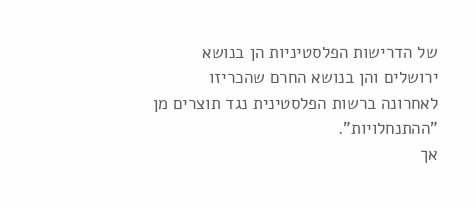של הדרישות הפלסטיניות הן בנושא ירושלים והן בנושא החרם שהכריזו לאחרונה ברשות הפלסטינית נגד תוצרים מן "ההתנחלויות".
אך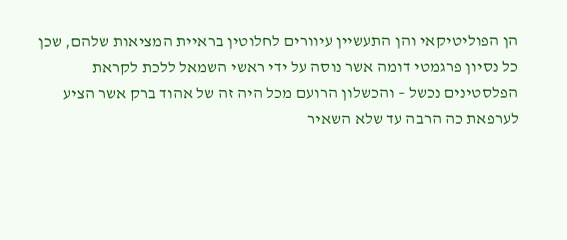הן הפוליטיקאי והן התעשיין עיוורים לחלוטין בראיית המציאות שלהם, שכן כל נסיון פרגמטי דומה אשר נוסה על ידי ראשי השמאל ללכת לקראת הפלסטינים נכשל – והכשלון הרועם מכל היה זה של אהוד ברק אשר הציע לערפאת כה הרבה עד שלא השאיר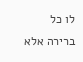לו כל ברירה אלא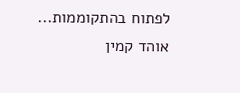לפתוח בהתקוממות...
אוהד קמין